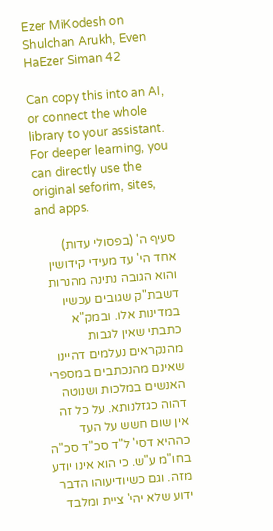Ezer MiKodesh on Shulchan Arukh, Even HaEzer Siman 42

Can copy this into an AI, or connect the whole library to your assistant. For deeper learning, you can directly use the original seforim, sites, and apps.

סעיף ה' (בפסולי עדות) אחד הי' עד מעידי קידושין והוא הגובה נתינה מהנרות דשבת"ק שגובים עכשיו במדינות אלו. ובמק"א כתבתי שאין לגבות מהנקראים נעלמים דהיינו שאינם מהנכתבים במספרי האנשים במלכות ושנוטה דהוה כגזלנותא. על כל זה אין שום חשש על העד כההיא דסי' ל"ד סכ"ד סכ"ה בחו"מ ע"ש. כי הוא אינו יודע מזה. וגם כשיודיעוהו הדבר ידוע שלא יהי' ציית ומלבד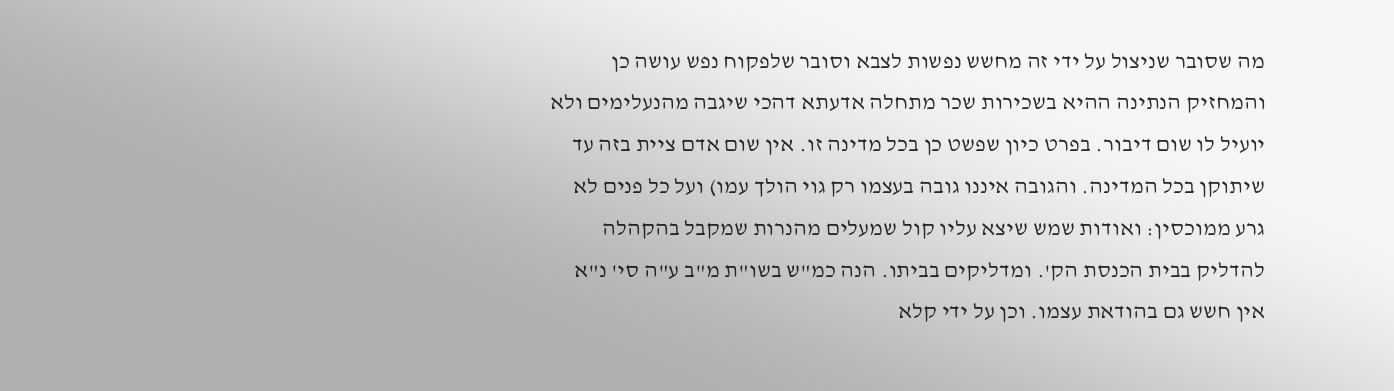מה שסובר שניצול על ידי זה מחשש נפשות לצבא וסובר שלפקוח נפש עושה כן והמחזיק הנתינה ההיא בשכירות שכר מתחלה אדעתא דהכי שיגבה מהנעלימים ולא יועיל לו שום דיבור. בפרט כיון שפשט כן בכל מדינה זו. אין שום אדם ציית בזה עד שיתוקן בכל המדינה. והגובה איננו גובה בעצמו רק גוי הולך עמו) ועל כל פנים לא גרע ממוכסין: ואודות שמש שיצא עליו קול שמעלים מהנרות שמקבל בהקהלה להדליק בבית הכנסת הק'. ומדליקים בביתו. הנה כמ"ש בשו"ת מ"ב ע"ה סי' נ"א אין חשש גם בהודאת עצמו. וכן על ידי קלא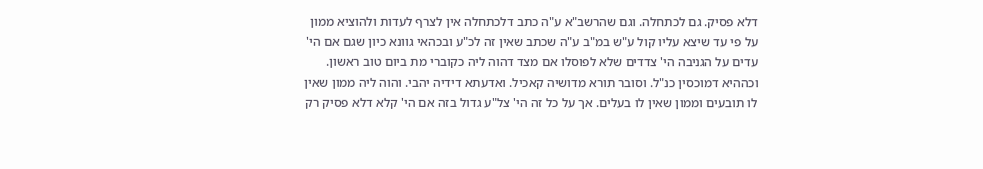דלא פסיק. גם לכתחלה. וגם שהרשב"א ע"ה כתב דלכתחלה אין לצרף לעדות ולהוציא ממון על פי עד שיצא עליו קול ע"ש במ"ב ע"ה שכתב שאין זה לכ"ע ובכהאי גוונא כיון שגם אם הי' עדים על הגניבה הי' צדדים שלא לפוסלו אם מצד דהוה ליה כקוברי מת ביום טוב ראשון. וכההיא דמוכסין כנ"ל. וסובר תורא מדושיה קאכיל. ואדעתא דידיה יהבי. והוה ליה ממון שאין לו תובעים וממון שאין לו בעלים. אך על כל זה הי' צל"ע גדול בזה אם הי' קלא דלא פסיק רק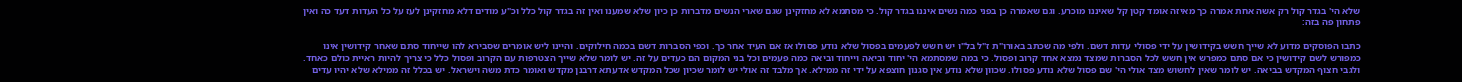שלא הי' בגדר קול רק אשה אחת אמרה כך מאיזה אומד קטן קל שאיננו מוכרע. וגם שאמרה כן בפני כמה נשים איננו בגדר קול. כי מסתמא לא מחזקינן שגם שארי הנשים מדברות כן כיון שלא שמענו ואין זה בגדר קול כלל וכ"ע מודים דלא מחזקינן לעז על כל העדות דעד כה ואין פתחון פה בזה:

כתבו הפוסקים מדוע לא שייך חשש בקידושין על ידי פסולי עדות דשם. ולפי מה שכתב באורו"ת ז"ל בל"ו יש חשש לפעמים בפסול שלא נודע פסולו אז אם העיד אחר כך. וכפי הסברות דשם בכמה חילוקים. והיינו ליש אומרים שסבירא להו שייחוד סתם שאחר קידושין אינו כמפורש לשם קידושין כי אם סתם כמפרש אין חשש לכל הסברות שמצד נמצא אחד קרוב ופסול. כי במה שמסתמא הי' יחוד וביאה וייחוד וביאה כמה פעמים וכל בני המקום הם כעדים על זה. יש לומר שלא שייך הצטרפות עם הקרוב ופסול כלל כי צריך להיות ראיית כולם כאחד. ולגבי חצוף המקדש בביאה. יש לומר שאין לחשוש מצד אולי הי' שם פסול שלא נודע פסולו. שכוון שלא נודע אין סגנון חוצפא על ידי זה ממילא. אך מלבד זה אולי יש לומר שכיון שכל המקדש אדעתא דרבנן מקדש ואומר כדת משה וישראל. יש בכלל זה ממילא שלא יהיו עדים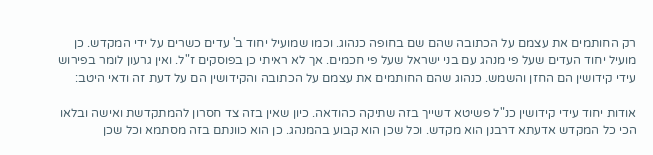רק החותמים את עצמם על הכתובה שהם שם בחופה כנהוג. וכמו שמועיל יחוד ב' עדים כשרים על ידי המקדש. כן מועיל יחוד העדים שעל פי מנהג עם בני ישראל שעל פי חכמים. אך לא ראיתי כן בפוסקים ז"ל. ואין גרעון לומר בפירוש עידי קידושין הם החזן והשמש. כנהוג שהם החותמים את עצמם על הכתובה והקידושין הם על דעת זה ודאי היטב:

אודות יחוד עידי קידושין כנ"ל פשיטא דשייך בזה שתיקה כהודאה. כיון שאין בזה צד חסרון להמתקדשת ואישה ובלאו הכי כל המקדש אדעתא דרבנן הוא מקדש. וכל שכן הוא קבוע בהמנהג. כן הוא כוונתם בזה מסתמא וכל שכן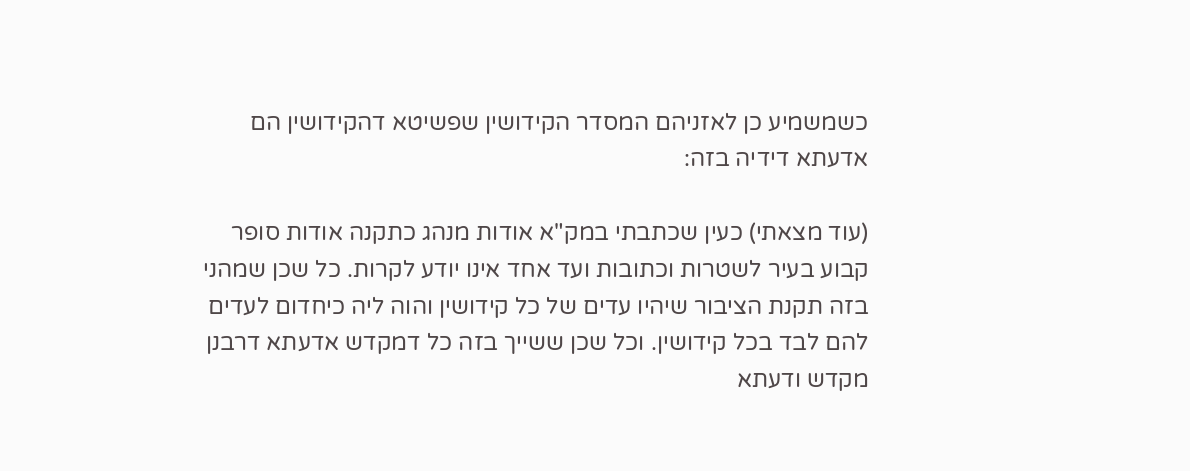כשמשמיע כן לאזניהם המסדר הקידושין שפשיטא דהקידושין הם אדעתא דידיה בזה:

(עוד מצאתי) כעין שכתבתי במק"א אודות מנהג כתקנה אודות סופר קבוע בעיר לשטרות וכתובות ועד אחד אינו יודע לקרות. כל שכן שמהני בזה תקנת הציבור שיהיו עדים של כל קידושין והוה ליה כיחדום לעדים להם לבד בכל קידושין. וכל שכן ששייך בזה כל דמקדש אדעתא דרבנן מקדש ודעתא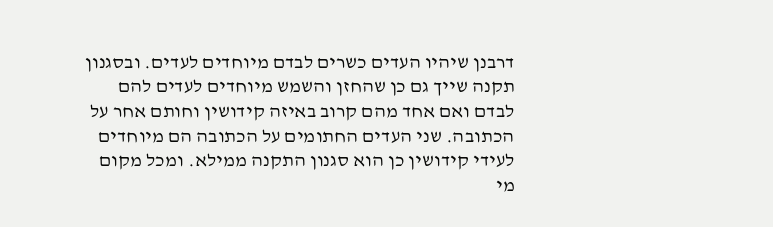דרבנן שיהיו העדים כשרים לבדם מיוחדים לעדים. ובסגנון תקנה שייך גם כן שהחזן והשמש מיוחדים לעדים להם לבדם ואם אחד מהם קרוב באיזה קידושין וחותם אחר על הכתובה. שני העדים החתומים על הכתובה הם מיוחדים לעידי קידושין כן הוא סגנון התקנה ממילא. ומכל מקום מי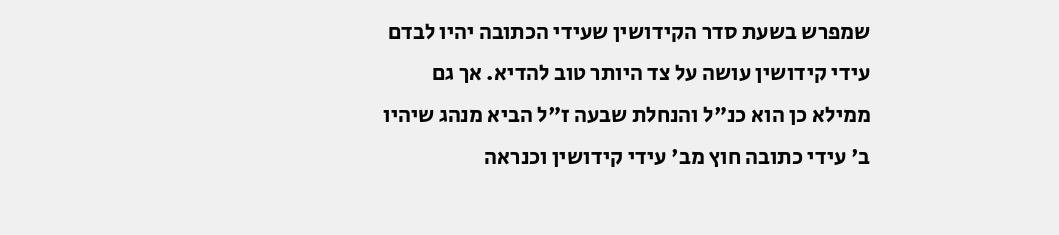שמפרש בשעת סדר הקידושין שעידי הכתובה יהיו לבדם עידי קידושין עושה על צד היותר טוב להדיא. אך גם ממילא כן הוא כנ"ל והנחלת שבעה ז"ל הביא מנהג שיהיו ב' עידי כתובה חוץ מב' עידי קידושין וכנראה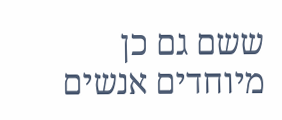ששם גם כן מיוחדים אנשים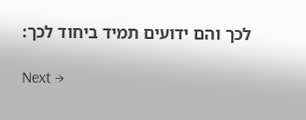לכך והם ידועים תמיד ביחוד לכך:

Next →